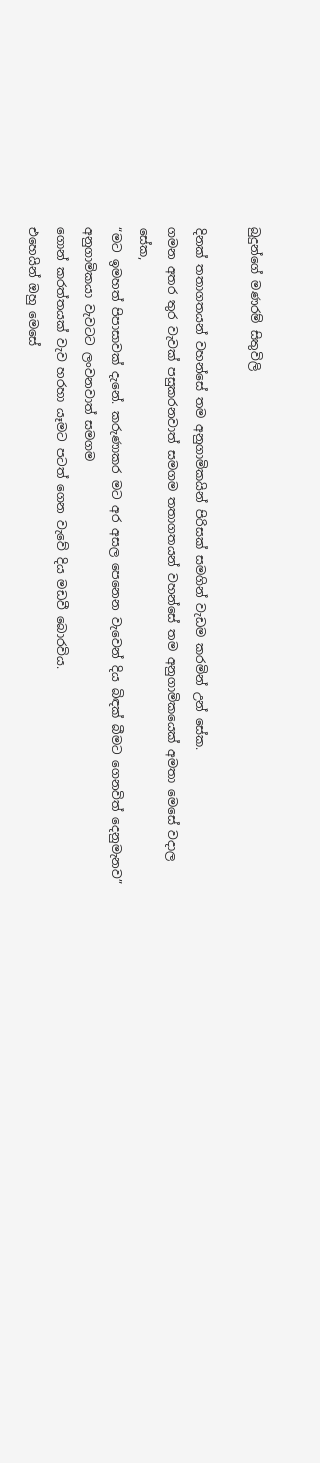බුදුන්ගේ මණරම් සිතුවිලි

දිනක් තතාගතයන් වහන්සේ තම අනුගාමිකයින් පිරිසක් සමගින් වැඩම කරමින් උන් සේක.
ගමන අතර තුර වැවක් පසුකරනවාත් සමගම තතාගතයන් වහන්සේ තම අනුගාමිකයෙක් අමතා මෙසේ වදාල සේක,
“මට ඉමහත් පිපාසාවක් දැනේ. කරුණාකර මට අර අසල පෙනෙන වැවෙන් දිය බිඳක් බීමට ගෙනවිත් දෙනුමැනව”
අනුගාමිකයා වැවටට ලංවනවාත් සමගම
ගොන් කරත්තයක් වැව හරහා යෑමට පටත් ගෙන වැවේ දිය මඩවී බොරවිය.
එහෙයින් ඔහු මෙසේ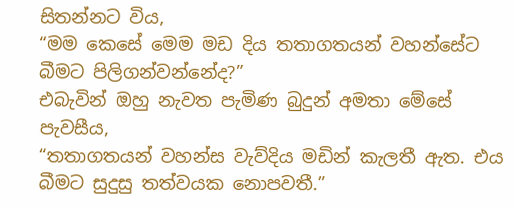සිතන්නට විය,
“මම කෙසේ මෙම මඩ දිය තතාගතයන් වහන්සේට බීමට පිලිගන්වන්නේද?”
එබැවින් ඔහු නැවත පැමිණ බුදුන් අමතා මේසේ පැවසීය,
“තතාගතයන් වහන්ස වැව්දිය මඩින් කැලතී ඇත. එය බීමට සුදුසු තත්වයක නොපවතී.”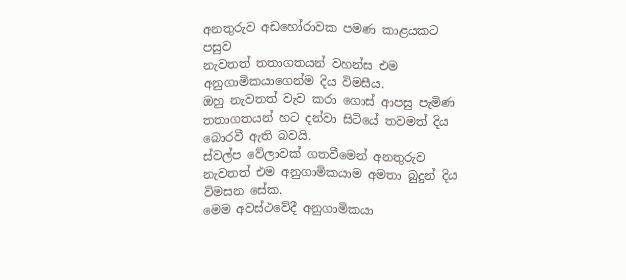අනතුරුව අඩහෝරාවක පමණ කාළයකට පසුව
නැවතත් තතාගතයන් වහන්ස එම අනුගාමිකයාගෙන්ම දිය විමසීය.
ඔහු නැවතත් වැව කරා ගොස් ආපසු පැමිණ
තතාගතයන් හට දන්වා සිටියේ තවමත් දිය බොරවී ඇති බවයි.
ස්වල්ප වේලාවක් ගතවීමෙන් අනතුරුව
නැවතත් එම අනුගාමිකයාම අමතා බුදුන් දිය විමසන සේක.
මෙම අවස්ථවේදී අනුගාමිකයා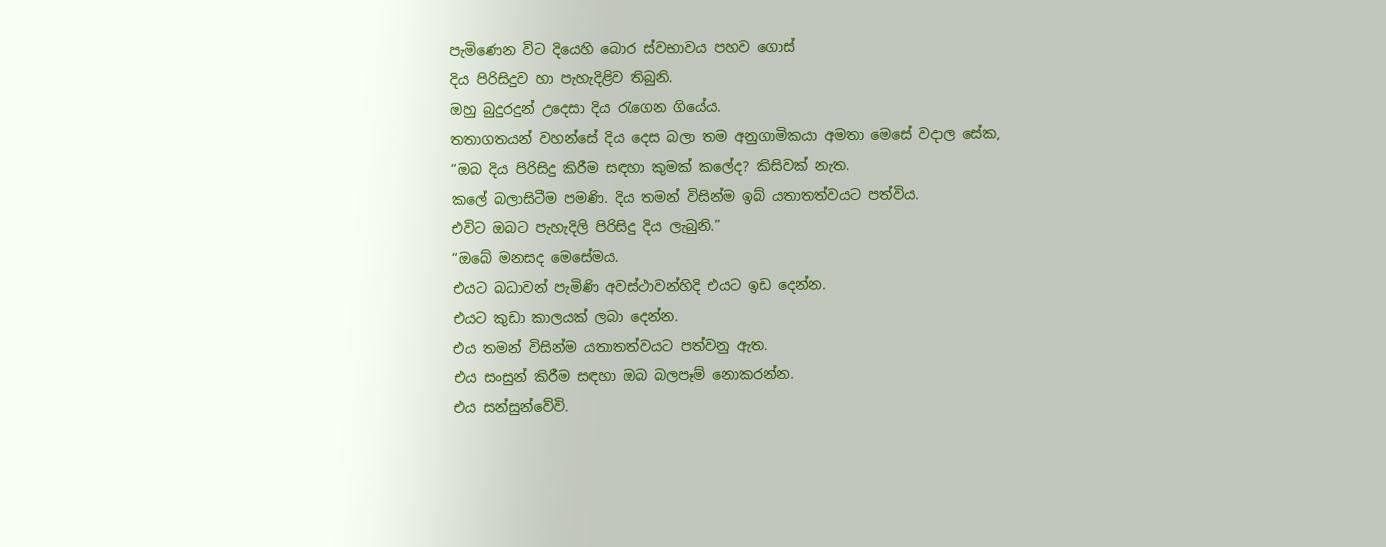පැමිණෙන විට දියෙහි බොර ස්වභාවය පහව ගොස්
දිය පිරිසිදුව හා පැහැදිළිව තිබුනි.
ඔහු බුදුරදුන් උදෙසා දිය රැගෙන ගියේය.
තතාගතයන් වහන්සේ දිය දෙස බලා තම අනුගාමිකයා අමතා මෙසේ වදාල සේක,
“ඔබ දිය පිරිසිදු කිරීම සඳහා කුමක් කලේද? කිසිවක් නැත.
කලේ බලාසිටීම පමණි. දිය තමන් විසින්ම ඉබ් යතාතත්වයට පත්විය.
එවිට ඔබට පැහැදිලි පිරිසිදු දිය ලැබුනි.”
“ඔබේ මනසද මෙසේමය.
එයට බධාවන් පැමිණි අවස්ථාවන්හිදි එයට ඉඩ දෙන්න.
එයට කුඩා කාලයක් ලබා දෙන්න.
එය තමන් විසින්ම යතාතත්වයට පත්වනු ඇත.
එය සංසුන් කිරීම සඳහා ඔබ බලපෑම් නොකරන්න.
එය සන්සුන්වේවි.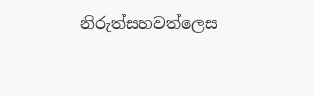නිරුත්සහවත්ලෙස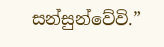සන්සුන්වේවි.”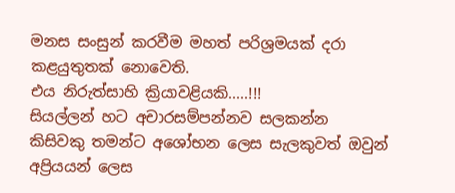මනස සංසුන් කරවීම මහත් පරිශ්‍රමයක් දරා කළයුතුතක් නොවෙති.
එය නිරුත්සාහි ක්‍රියාවළියකි.....!!!
සියල්ලන් හට අචාරසම්පන්නව සලකන්න
කිසිවකු තමන්ට අශෝභන ලෙස සැලකුවත් ඔවුන් අප්‍රියයන් ලෙස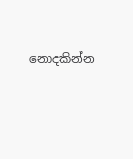නොදකින්න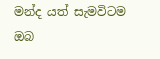මන්ද යත් සැමවිටම ඔබ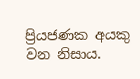ප්‍රියජණක අයකු වන නිසාය.